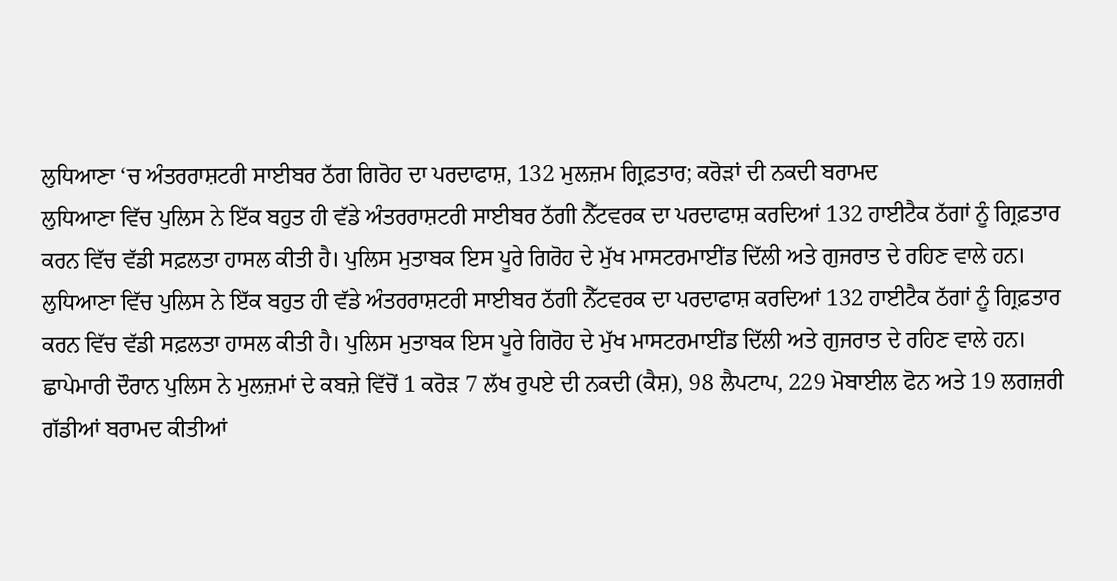ਲੁਧਿਆਣਾ ‘ਚ ਅੰਤਰਰਾਸ਼ਟਰੀ ਸਾਈਬਰ ਠੱਗ ਗਿਰੋਹ ਦਾ ਪਰਦਾਫਾਸ਼, 132 ਮੁਲਜ਼ਮ ਗ੍ਰਿਫ਼ਤਾਰ; ਕਰੋੜਾਂ ਦੀ ਨਕਦੀ ਬਰਾਮਦ
ਲੁਧਿਆਣਾ ਵਿੱਚ ਪੁਲਿਸ ਨੇ ਇੱਕ ਬਹੁਤ ਹੀ ਵੱਡੇ ਅੰਤਰਰਾਸ਼ਟਰੀ ਸਾਈਬਰ ਠੱਗੀ ਨੈੱਟਵਰਕ ਦਾ ਪਰਦਾਫਾਸ਼ ਕਰਦਿਆਂ 132 ਹਾਈਟੈਕ ਠੱਗਾਂ ਨੂੰ ਗ੍ਰਿਫ਼ਤਾਰ ਕਰਨ ਵਿੱਚ ਵੱਡੀ ਸਫ਼ਲਤਾ ਹਾਸਲ ਕੀਤੀ ਹੈ। ਪੁਲਿਸ ਮੁਤਾਬਕ ਇਸ ਪੂਰੇ ਗਿਰੋਹ ਦੇ ਮੁੱਖ ਮਾਸਟਰਮਾਈਂਡ ਦਿੱਲੀ ਅਤੇ ਗੁਜਰਾਤ ਦੇ ਰਹਿਣ ਵਾਲੇ ਹਨ।
ਲੁਧਿਆਣਾ ਵਿੱਚ ਪੁਲਿਸ ਨੇ ਇੱਕ ਬਹੁਤ ਹੀ ਵੱਡੇ ਅੰਤਰਰਾਸ਼ਟਰੀ ਸਾਈਬਰ ਠੱਗੀ ਨੈੱਟਵਰਕ ਦਾ ਪਰਦਾਫਾਸ਼ ਕਰਦਿਆਂ 132 ਹਾਈਟੈਕ ਠੱਗਾਂ ਨੂੰ ਗ੍ਰਿਫ਼ਤਾਰ ਕਰਨ ਵਿੱਚ ਵੱਡੀ ਸਫ਼ਲਤਾ ਹਾਸਲ ਕੀਤੀ ਹੈ। ਪੁਲਿਸ ਮੁਤਾਬਕ ਇਸ ਪੂਰੇ ਗਿਰੋਹ ਦੇ ਮੁੱਖ ਮਾਸਟਰਮਾਈਂਡ ਦਿੱਲੀ ਅਤੇ ਗੁਜਰਾਤ ਦੇ ਰਹਿਣ ਵਾਲੇ ਹਨ। ਛਾਪੇਮਾਰੀ ਦੌਰਾਨ ਪੁਲਿਸ ਨੇ ਮੁਲਜ਼ਮਾਂ ਦੇ ਕਬਜ਼ੇ ਵਿੱਚੋਂ 1 ਕਰੋੜ 7 ਲੱਖ ਰੁਪਏ ਦੀ ਨਕਦੀ (ਕੈਸ਼), 98 ਲੈਪਟਾਪ, 229 ਮੋਬਾਈਲ ਫੋਨ ਅਤੇ 19 ਲਗਜ਼ਰੀ ਗੱਡੀਆਂ ਬਰਾਮਦ ਕੀਤੀਆਂ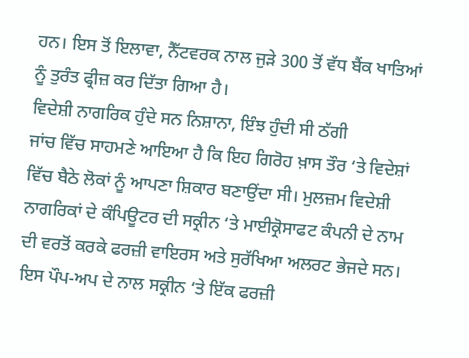ਹਨ। ਇਸ ਤੋਂ ਇਲਾਵਾ, ਨੈੱਟਵਰਕ ਨਾਲ ਜੁੜੇ 300 ਤੋਂ ਵੱਧ ਬੈਂਕ ਖਾਤਿਆਂ ਨੂੰ ਤੁਰੰਤ ਫ੍ਰੀਜ਼ ਕਰ ਦਿੱਤਾ ਗਿਆ ਹੈ।
ਵਿਦੇਸ਼ੀ ਨਾਗਰਿਕ ਹੁੰਦੇ ਸਨ ਨਿਸ਼ਾਨਾ, ਇੰਝ ਹੁੰਦੀ ਸੀ ਠੱਗੀ
ਜਾਂਚ ਵਿੱਚ ਸਾਹਮਣੇ ਆਇਆ ਹੈ ਕਿ ਇਹ ਗਿਰੋਹ ਖ਼ਾਸ ਤੌਰ ‘ਤੇ ਵਿਦੇਸ਼ਾਂ ਵਿੱਚ ਬੈਠੇ ਲੋਕਾਂ ਨੂੰ ਆਪਣਾ ਸ਼ਿਕਾਰ ਬਣਾਉਂਦਾ ਸੀ। ਮੁਲਜ਼ਮ ਵਿਦੇਸ਼ੀ ਨਾਗਰਿਕਾਂ ਦੇ ਕੰਪਿਊਟਰ ਦੀ ਸਕ੍ਰੀਨ ‘ਤੇ ਮਾਈਕ੍ਰੋਸਾਫਟ ਕੰਪਨੀ ਦੇ ਨਾਮ ਦੀ ਵਰਤੋਂ ਕਰਕੇ ਫਰਜ਼ੀ ਵਾਇਰਸ ਅਤੇ ਸੁਰੱਖਿਆ ਅਲਰਟ ਭੇਜਦੇ ਸਨ। ਇਸ ਪੌਪ-ਅਪ ਦੇ ਨਾਲ ਸਕ੍ਰੀਨ ‘ਤੇ ਇੱਕ ਫਰਜ਼ੀ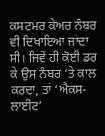ਕਸਟਮਰ ਕੇਅਰ ਨੰਬਰ ਵੀ ਦਿਖਾਇਆ ਜਾਂਦਾ ਸੀ। ਜਿਵੇਂ ਹੀ ਕੋਈ ਡਰ ਕੇ ਉਸ ਨੰਬਰ ‘ਤੇ ਕਾਲ ਕਰਦਾ, ਤਾਂ ‘ਐਕਸ-ਲਾਈਟ’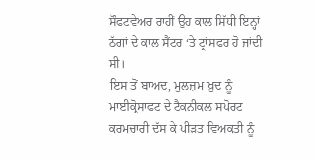ਸੌਫਟਵੇਅਰ ਰਾਹੀਂ ਉਹ ਕਾਲ ਸਿੱਧੀ ਇਨ੍ਹਾਂ ਠੱਗਾਂ ਦੇ ਕਾਲ ਸੈਂਟਰ ‘ਤੇ ਟ੍ਰਾਂਸਫਰ ਹੋ ਜਾਂਦੀ ਸੀ।
ਇਸ ਤੋਂ ਬਾਅਦ, ਮੁਲਜ਼ਮ ਖ਼ੁਦ ਨੂੰ ਮਾਈਕ੍ਰੋਸਾਫਟ ਦੇ ਟੈਕਨੀਕਲ ਸਪੋਰਟ ਕਰਮਚਾਰੀ ਦੱਸ ਕੇ ਪੀੜਤ ਵਿਅਕਤੀ ਨੂੰ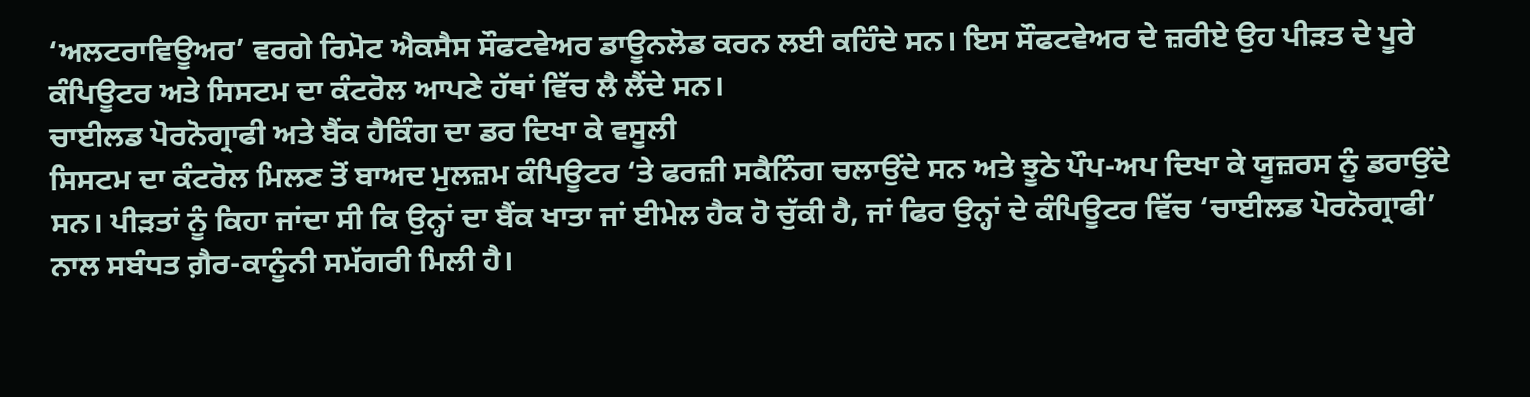‘ਅਲਟਰਾਵਿਊਅਰ’ ਵਰਗੇ ਰਿਮੋਟ ਐਕਸੈਸ ਸੌਫਟਵੇਅਰ ਡਾਊਨਲੋਡ ਕਰਨ ਲਈ ਕਹਿੰਦੇ ਸਨ। ਇਸ ਸੌਫਟਵੇਅਰ ਦੇ ਜ਼ਰੀਏ ਉਹ ਪੀੜਤ ਦੇ ਪੂਰੇ ਕੰਪਿਊਟਰ ਅਤੇ ਸਿਸਟਮ ਦਾ ਕੰਟਰੋਲ ਆਪਣੇ ਹੱਥਾਂ ਵਿੱਚ ਲੈ ਲੈਂਦੇ ਸਨ।
ਚਾਈਲਡ ਪੋਰਨੋਗ੍ਰਾਫੀ ਅਤੇ ਬੈਂਕ ਹੈਕਿੰਗ ਦਾ ਡਰ ਦਿਖਾ ਕੇ ਵਸੂਲੀ
ਸਿਸਟਮ ਦਾ ਕੰਟਰੋਲ ਮਿਲਣ ਤੋਂ ਬਾਅਦ ਮੁਲਜ਼ਮ ਕੰਪਿਊਟਰ ‘ਤੇ ਫਰਜ਼ੀ ਸਕੈਨਿੰਗ ਚਲਾਉਂਦੇ ਸਨ ਅਤੇ ਝੂਠੇ ਪੌਪ-ਅਪ ਦਿਖਾ ਕੇ ਯੂਜ਼ਰਸ ਨੂੰ ਡਰਾਉਂਦੇ ਸਨ। ਪੀੜਤਾਂ ਨੂੰ ਕਿਹਾ ਜਾਂਦਾ ਸੀ ਕਿ ਉਨ੍ਹਾਂ ਦਾ ਬੈਂਕ ਖਾਤਾ ਜਾਂ ਈਮੇਲ ਹੈਕ ਹੋ ਚੁੱਕੀ ਹੈ, ਜਾਂ ਫਿਰ ਉਨ੍ਹਾਂ ਦੇ ਕੰਪਿਊਟਰ ਵਿੱਚ ‘ਚਾਈਲਡ ਪੋਰਨੋਗ੍ਰਾਫੀ’ ਨਾਲ ਸਬੰਧਤ ਗ਼ੈਰ-ਕਾਨੂੰਨੀ ਸਮੱਗਰੀ ਮਿਲੀ ਹੈ।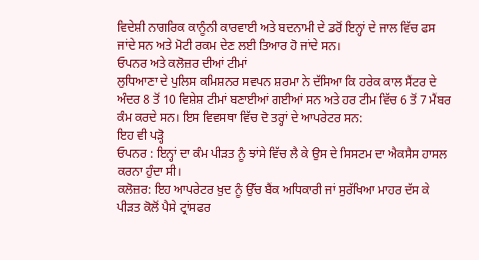ਵਿਦੇਸ਼ੀ ਨਾਗਰਿਕ ਕਾਨੂੰਨੀ ਕਾਰਵਾਈ ਅਤੇ ਬਦਨਾਮੀ ਦੇ ਡਰੋਂ ਇਨ੍ਹਾਂ ਦੇ ਜਾਲ ਵਿੱਚ ਫਸ ਜਾਂਦੇ ਸਨ ਅਤੇ ਮੋਟੀ ਰਕਮ ਦੇਣ ਲਈ ਤਿਆਰ ਹੋ ਜਾਂਦੇ ਸਨ।
ਓਪਨਰ ਅਤੇ ਕਲੋਜ਼ਰ ਦੀਆਂ ਟੀਮਾਂ
ਲੁਧਿਆਣਾ ਦੇ ਪੁਲਿਸ ਕਮਿਸ਼ਨਰ ਸਵਪਨ ਸ਼ਰਮਾ ਨੇ ਦੱਸਿਆ ਕਿ ਹਰੇਕ ਕਾਲ ਸੈਂਟਰ ਦੇ ਅੰਦਰ 8 ਤੋਂ 10 ਵਿਸ਼ੇਸ਼ ਟੀਮਾਂ ਬਣਾਈਆਂ ਗਈਆਂ ਸਨ ਅਤੇ ਹਰ ਟੀਮ ਵਿੱਚ 6 ਤੋਂ 7 ਮੈਂਬਰ ਕੰਮ ਕਰਦੇ ਸਨ। ਇਸ ਵਿਵਸਥਾ ਵਿੱਚ ਦੋ ਤਰ੍ਹਾਂ ਦੇ ਆਪਰੇਟਰ ਸਨ:
ਇਹ ਵੀ ਪੜ੍ਹੋ
ਓਪਨਰ : ਇਨ੍ਹਾਂ ਦਾ ਕੰਮ ਪੀੜਤ ਨੂੰ ਝਾਂਸੇ ਵਿੱਚ ਲੈ ਕੇ ਉਸ ਦੇ ਸਿਸਟਮ ਦਾ ਐਕਸੈਸ ਹਾਸਲ ਕਰਨਾ ਹੁੰਦਾ ਸੀ।
ਕਲੋਜ਼ਰ: ਇਹ ਆਪਰੇਟਰ ਖ਼ੁਦ ਨੂੰ ਉੱਚ ਬੈਂਕ ਅਧਿਕਾਰੀ ਜਾਂ ਸੁਰੱਖਿਆ ਮਾਹਰ ਦੱਸ ਕੇ ਪੀੜਤ ਕੋਲੋਂ ਪੈਸੇ ਟ੍ਰਾਂਸਫਰ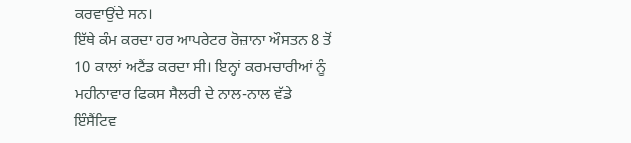ਕਰਵਾਉਂਦੇ ਸਨ।
ਇੱਥੇ ਕੰਮ ਕਰਦਾ ਹਰ ਆਪਰੇਟਰ ਰੋਜ਼ਾਨਾ ਔਸਤਨ 8 ਤੋਂ 10 ਕਾਲਾਂ ਅਟੈਂਡ ਕਰਦਾ ਸੀ। ਇਨ੍ਹਾਂ ਕਰਮਚਾਰੀਆਂ ਨੂੰ ਮਹੀਨਾਵਾਰ ਫਿਕਸ ਸੈਲਰੀ ਦੇ ਨਾਲ-ਨਾਲ ਵੱਡੇ ਇੰਸੈਂਟਿਵ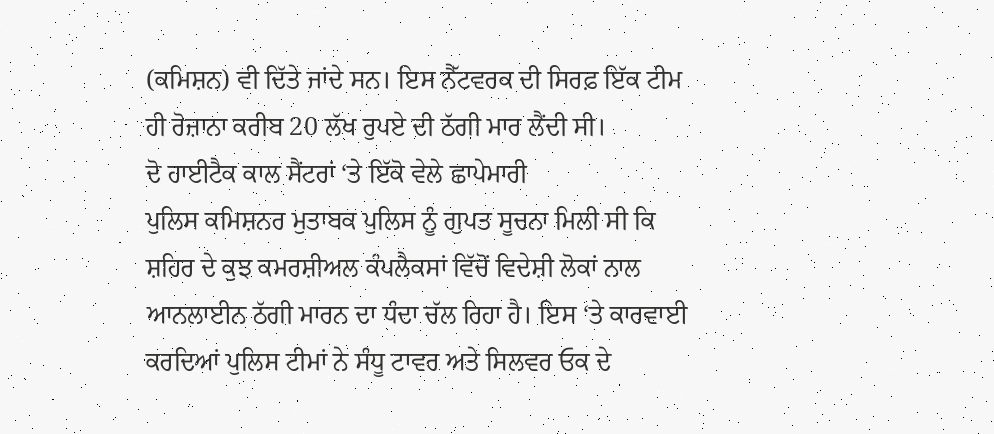(ਕਮਿਸ਼ਨ) ਵੀ ਦਿੱਤੇ ਜਾਂਦੇ ਸਨ। ਇਸ ਨੈੱਟਵਰਕ ਦੀ ਸਿਰਫ਼ ਇੱਕ ਟੀਮ ਹੀ ਰੋਜ਼ਾਨਾ ਕਰੀਬ 20 ਲੱਖ ਰੁਪਏ ਦੀ ਠੱਗੀ ਮਾਰ ਲੈਂਦੀ ਸੀ।
ਦੋ ਹਾਈਟੈਕ ਕਾਲ ਸੈਂਟਰਾਂ ‘ਤੇ ਇੱਕੋ ਵੇਲੇ ਛਾਪੇਮਾਰੀ
ਪੁਲਿਸ ਕਮਿਸ਼ਨਰ ਮੁਤਾਬਕ ਪੁਲਿਸ ਨੂੰ ਗੁਪਤ ਸੂਚਨਾ ਮਿਲੀ ਸੀ ਕਿ ਸ਼ਹਿਰ ਦੇ ਕੁਝ ਕਮਰਸ਼ੀਅਲ ਕੰਪਲੈਕਸਾਂ ਵਿੱਚੋਂ ਵਿਦੇਸ਼ੀ ਲੋਕਾਂ ਨਾਲ ਆਨਲਾਈਨ ਠੱਗੀ ਮਾਰਨ ਦਾ ਧੰਦਾ ਚੱਲ ਰਿਹਾ ਹੈ। ਇਸ ‘ਤੇ ਕਾਰਵਾਈ ਕਰਦਿਆਂ ਪੁਲਿਸ ਟੀਮਾਂ ਨੇ ਸੰਧੂ ਟਾਵਰ ਅਤੇ ਸਿਲਵਰ ਓਕ ਦੇ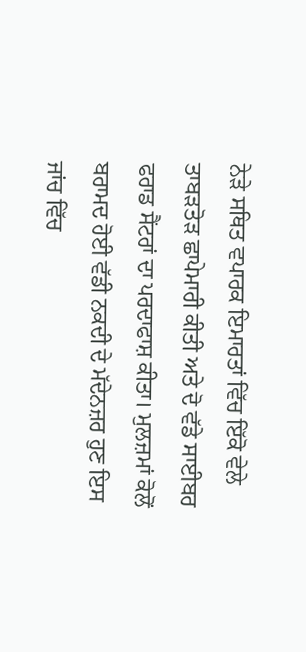ਨੇੜੇ ਸਥਿਤ ਵਪਾਰਕ ਇਮਾਰਤਾਂ ਵਿੱਚ ਇੱਕੋ ਵੇਲੇ ਤਾਬੜਤੋੜ ਛਾਪੇਮਾਰੀ ਕੀਤੀ ਅਤੇ ਦੋ ਵੱਡੇ ਸਾਈਬਰ ਫਰਾਡ ਸੈਂਟਰਾਂ ਦਾ ਪਰਦਾਫਾਸ਼ ਕੀਤਾ। ਮੁਲਜ਼ਮਾਂ ਕੋਲੋਂ ਬਰਾਮਦ ਹੋਈ ਵੱਡੀ ਨਕਦੀ ਦੇ ਮੱਦੇਨਜ਼ਰ ਹੁਣ ਇਸ ਜਾਂਚ ਵਿੱਚ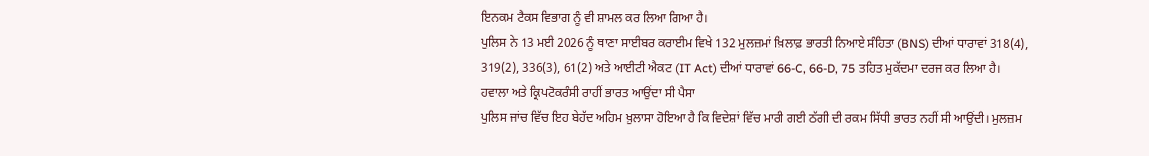ਇਨਕਮ ਟੈਕਸ ਵਿਭਾਗ ਨੂੰ ਵੀ ਸ਼ਾਮਲ ਕਰ ਲਿਆ ਗਿਆ ਹੈ।
ਪੁਲਿਸ ਨੇ 13 ਮਈ 2026 ਨੂੰ ਥਾਣਾ ਸਾਈਬਰ ਕਰਾਈਮ ਵਿਖੇ 132 ਮੁਲਜ਼ਮਾਂ ਖ਼ਿਲਾਫ਼ ਭਾਰਤੀ ਨਿਆਏ ਸੰਹਿਤਾ (BNS) ਦੀਆਂ ਧਾਰਾਵਾਂ 318(4), 319(2), 336(3), 61(2) ਅਤੇ ਆਈਟੀ ਐਕਟ (IT Act) ਦੀਆਂ ਧਾਰਾਵਾਂ 66-C, 66-D, 75 ਤਹਿਤ ਮੁਕੱਦਮਾ ਦਰਜ ਕਰ ਲਿਆ ਹੈ।
ਹਵਾਲਾ ਅਤੇ ਕ੍ਰਿਪਟੋਕਰੰਸੀ ਰਾਹੀਂ ਭਾਰਤ ਆਉਂਦਾ ਸੀ ਪੈਸਾ
ਪੁਲਿਸ ਜਾਂਚ ਵਿੱਚ ਇਹ ਬੇਹੱਦ ਅਹਿਮ ਖ਼ੁਲਾਸਾ ਹੋਇਆ ਹੈ ਕਿ ਵਿਦੇਸ਼ਾਂ ਵਿੱਚ ਮਾਰੀ ਗਈ ਠੱਗੀ ਦੀ ਰਕਮ ਸਿੱਧੀ ਭਾਰਤ ਨਹੀਂ ਸੀ ਆਉਂਦੀ। ਮੁਲਜ਼ਮ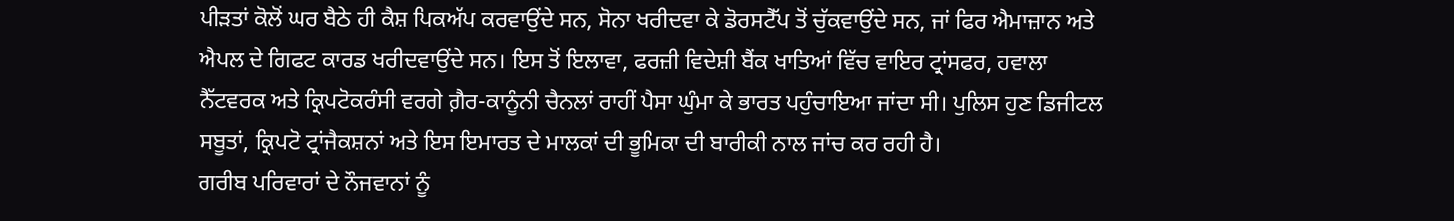ਪੀੜਤਾਂ ਕੋਲੋਂ ਘਰ ਬੈਠੇ ਹੀ ਕੈਸ਼ ਪਿਕਅੱਪ ਕਰਵਾਉਂਦੇ ਸਨ, ਸੋਨਾ ਖਰੀਦਵਾ ਕੇ ਡੋਰਸਟੈੱਪ ਤੋਂ ਚੁੱਕਵਾਉਂਦੇ ਸਨ, ਜਾਂ ਫਿਰ ਐਮਾਜ਼ਾਨ ਅਤੇ ਐਪਲ ਦੇ ਗਿਫਟ ਕਾਰਡ ਖਰੀਦਵਾਉਂਦੇ ਸਨ। ਇਸ ਤੋਂ ਇਲਾਵਾ, ਫਰਜ਼ੀ ਵਿਦੇਸ਼ੀ ਬੈਂਕ ਖਾਤਿਆਂ ਵਿੱਚ ਵਾਇਰ ਟ੍ਰਾਂਸਫਰ, ਹਵਾਲਾ ਨੈੱਟਵਰਕ ਅਤੇ ਕ੍ਰਿਪਟੋਕਰੰਸੀ ਵਰਗੇ ਗ਼ੈਰ-ਕਾਨੂੰਨੀ ਚੈਨਲਾਂ ਰਾਹੀਂ ਪੈਸਾ ਘੁੰਮਾ ਕੇ ਭਾਰਤ ਪਹੁੰਚਾਇਆ ਜਾਂਦਾ ਸੀ। ਪੁਲਿਸ ਹੁਣ ਡਿਜੀਟਲ ਸਬੂਤਾਂ, ਕ੍ਰਿਪਟੋ ਟ੍ਰਾਂਜੈਕਸ਼ਨਾਂ ਅਤੇ ਇਸ ਇਮਾਰਤ ਦੇ ਮਾਲਕਾਂ ਦੀ ਭੂਮਿਕਾ ਦੀ ਬਾਰੀਕੀ ਨਾਲ ਜਾਂਚ ਕਰ ਰਹੀ ਹੈ।
ਗਰੀਬ ਪਰਿਵਾਰਾਂ ਦੇ ਨੌਜਵਾਨਾਂ ਨੂੰ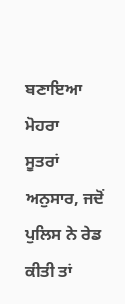ਬਣਾਇਆ ਮੋਹਰਾ
ਸੂਤਰਾਂ ਅਨੁਸਾਰ, ਜਦੋਂ ਪੁਲਿਸ ਨੇ ਰੇਡ ਕੀਤੀ ਤਾਂ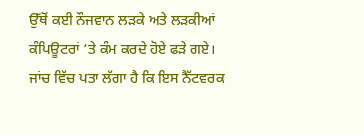ਉੱਥੋਂ ਕਈ ਨੌਜਵਾਨ ਲੜਕੇ ਅਤੇ ਲੜਕੀਆਂ ਕੰਪਿਊਟਰਾਂ ‘ਤੇ ਕੰਮ ਕਰਦੇ ਹੋਏ ਫੜੇ ਗਏ। ਜਾਂਚ ਵਿੱਚ ਪਤਾ ਲੱਗਾ ਹੈ ਕਿ ਇਸ ਨੈੱਟਵਰਕ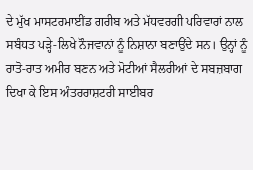ਦੇ ਮੁੱਖ ਮਾਸਟਰਮਾਈਂਡ ਗਰੀਬ ਅਤੇ ਮੱਧਵਰਗੀ ਪਰਿਵਾਰਾਂ ਨਾਲ ਸਬੰਧਤ ਪੜ੍ਹੇ-ਲਿਖੇ ਨੌਜਵਾਨਾਂ ਨੂੰ ਨਿਸ਼ਾਨਾ ਬਣਾਉਂਦੇ ਸਨ। ਉਨ੍ਹਾਂ ਨੂੰ ਰਾਤੋ-ਰਾਤ ਅਮੀਰ ਬਣਨ ਅਤੇ ਮੋਟੀਆਂ ਸੈਲਰੀਆਂ ਦੇ ਸਬਜ਼ਬਾਗ ਦਿਖਾ ਕੇ ਇਸ ਅੰਤਰਰਾਸ਼ਟਰੀ ਸਾਈਬਰ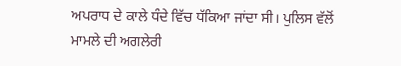ਅਪਰਾਧ ਦੇ ਕਾਲੇ ਧੰਦੇ ਵਿੱਚ ਧੱਕਿਆ ਜਾਂਦਾ ਸੀ। ਪੁਲਿਸ ਵੱਲੋਂ ਮਾਮਲੇ ਦੀ ਅਗਲੇਰੀ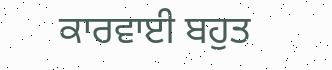ਕਾਰਵਾਈ ਬਹੁਤ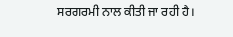ਸਰਗਰਮੀ ਨਾਲ ਕੀਤੀ ਜਾ ਰਹੀ ਹੈ।